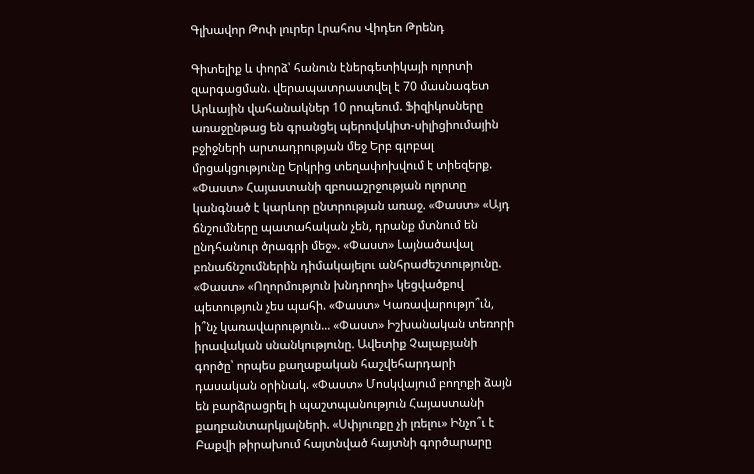Գլխավոր Թոփ լուրեր Լրահոս Վիդեո Թրենդ

Գիտելիք և փորձ՝ հանուն էներգետիկայի ոլորտի զարգացման. վերապատրաստվել է 70 մասնագետ Արևային վահանակներ 10 րոպեում. Ֆիզիկոսները առաջընթաց են գրանցել պերովսկիտ-սիլիցիումային բջիջների արտադրության մեջ Երբ գլոբալ մրցակցությունը Երկրից տեղափոխվում է տիեզերք. «Փաստ» Հայաստանի զբոսաշրջության ոլորտը կանգնած է կարևոր ընտրության առաջ. «Փաստ» «Այդ ճնշումները պատահական չեն, դրանք մտնում են ընդհանուր ծրագրի մեջ». «Փաստ» Լայնածավալ բռնաճնշումներին դիմակայելու անհրաժեշտությունը. «Փաստ» «Ողորմություն խնդրողի» կեցվածքով պետություն չես պահի. «Փաստ» Կառավարությո՞ւն, ի՞նչ կառավարություն... «Փաստ» Իշխանական տեռորի իրավական սնանկությունը. Ավետիք Չալաբյանի գործը՝ որպես քաղաքական հաշվեհարդարի դասական օրինակ. «Փաստ» Մոսկվայում բողոքի ձայն են բարձրացրել ի պաշտպանություն Հայաստանի քաղբանտարկյալների. «Սփյուռքը չի լռելու» Ինչո՞ւ է Բաքվի թիրախում հայտնված հայտնի գործարարը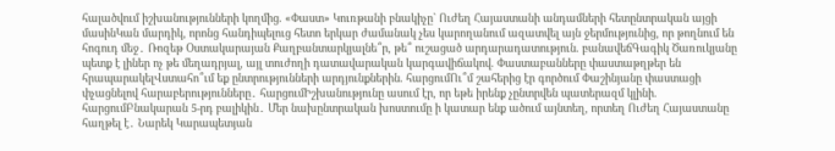հալածվում իշխանությունների կողմից. «Փաստ» Կուռթանի բնակիչը` Ուժեղ Հայաստանի անդամների հետընտրական այցի մասինԿան մարդիկ, որոնց հանդիպելուց հետո երկար ժամանակ չես կարողանում ազատվել այն ջերմությունից, որ թողնում են հոգուդ մեջ․ Ռոզեթ Օստակարայան Քաղբանտարկյալնե՞ր, թե՞ ուշացած արդարադատություն. բանավեճԳագիկ Ծառուկյանը պետք է լիներ ոչ թե մեղադրյալ, այլ տուժողի դատավարական կարգավիճակով. Փաստաբանները փաստաթղթեր են հրապարակելՎստահո՞ւմ եք ընտրությունների արդյունքներին. հարցումՈւ՞մ շահերից էր գործում Փաշինյանը փաստացի փչացնելով հարաբերությունները․ հարցումԻշխանությունը ասում էր, որ եթե իրենք չընտրվեն պատերազմ կլինի. հարցումԲնակարան 5-րդ բալիկին․ Մեր նախընտրական խոստումը ի կատար ենք ածում այնտեղ, որտեղ Ուժեղ Հայաստանը հաղթել է․ Նարեկ Կարապետյան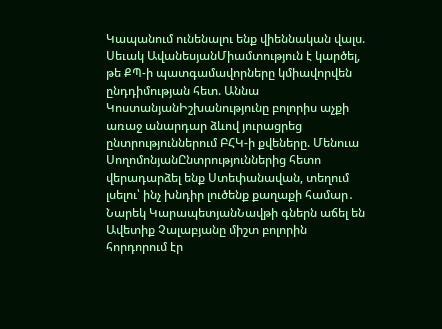Կապանում ունենալու ենք վիեննական վալս. Սեւակ ԱվանեսյանՄիամտություն է կարծել, թե ՔՊ-ի պատգամավորները կմիավորվեն ընդդիմության հետ. Աննա ԿոստանյանԻշխանությունը բոլորիս աչքի առաջ անարդար ձևով յուրացրեց ընտրություններում ԲՀԿ-ի քվեները. Մենուա ՍողոմոնյանԸնտրություններից հետո վերադարձել ենք Ստեփանավան, տեղում լսելու՝ ինչ խնդիր լուծենք քաղաքի համար․ Նարեկ ԿարապետյանՆավթի գներն աճել են Ավետիք Չալաբյանը միշտ բոլորին հորդորում էր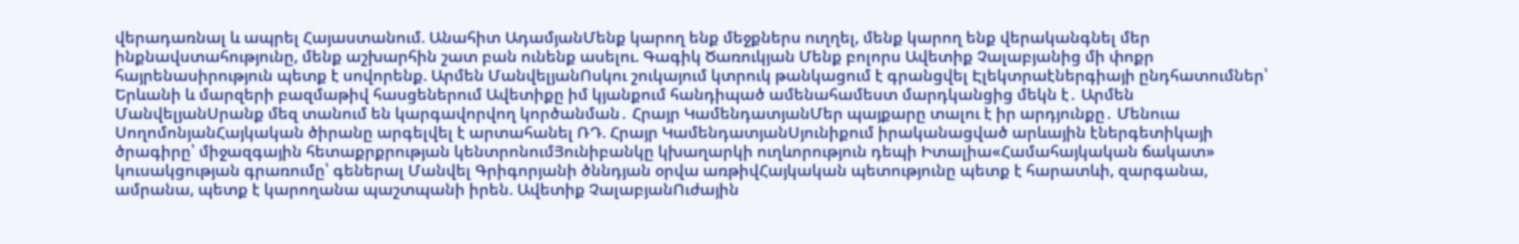վերադառնալ և ապրել Հայաստանում. Անահիտ ԱդամյանՄենք կարող ենք մեջքներս ուղղել, մենք կարող ենք վերականգնել մեր ինքնավստահությունը, մենք աշխարհին շատ բան ունենք ասելու. Գագիկ Ծառուկյան Մենք բոլորս Ավետիք Չալաբյանից մի փոքր հայրենասիրություն պետք է սովորենք. Արմեն ՄանվելյանՈսկու շուկայում կտրուկ թանկացում է գրանցվել Էլեկտրաէներգիայի ընդհատումներ՝ Երևանի և մարզերի բազմաթիվ հասցեներում Ավետիքը իմ կյանքում հանդիպած ամենահամեստ մարդկանցից մեկն է․ Արմեն ՄանվելյանՍրանք մեզ տանում են կարգավորվող կործանման․ Հրայր ԿամենդատյանՄեր պայքարը տալու է իր արդյունքը․ Մենուա ՍողոմոնյանՀայկական ծիրանը արգելվել է արտահանել ՌԴ. Հրայր ԿամենդատյանՍյունիքում իրականացված արևային էներգետիկայի ծրագիրը՝ միջազգային հետաքրքրության կենտրոնումՅունիբանկը կխաղարկի ուղևորություն դեպի Իտալիա«Համահայկական ճակատ» կուսակցության գրառումը՝ գեներալ Մանվել Գրիգորյանի ծննդյան օրվա առթիվՀայկական պետությունը պետք է հարատևի, զարգանա, ամրանա, պետք է կարողանա պաշտպանի իրեն. Ավետիք ՉալաբյանՈւժային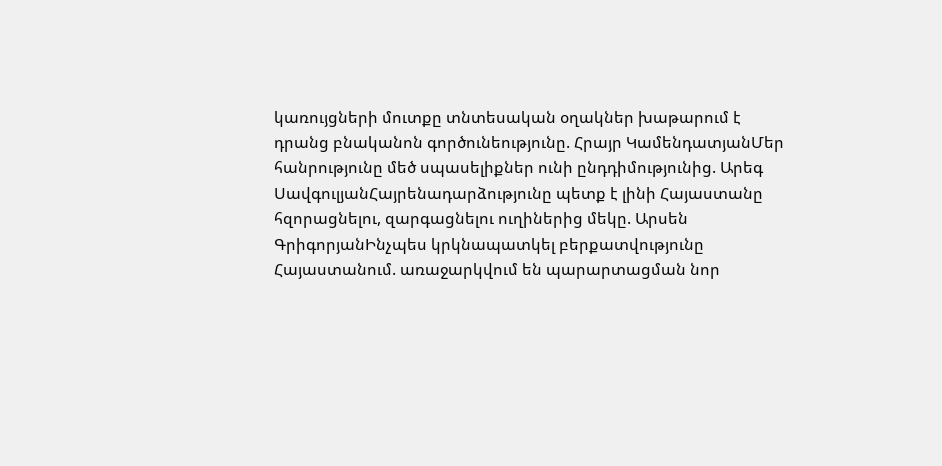կառույցների մուտքը տնտեսական օղակներ խաթարում է դրանց բնականոն գործունեությունը. Հրայր ԿամենդատյանՄեր հանրությունը մեծ սպասելիքներ ունի ընդդիմությունից. Արեգ ՍավգուլյանՀայրենադարձությունը պետք է լինի Հայաստանը հզորացնելու, զարգացնելու ուղիներից մեկը. Արսեն ԳրիգորյանԻնչպես կրկնապատկել բերքատվությունը Հայաստանում. առաջարկվում են պարարտացման նոր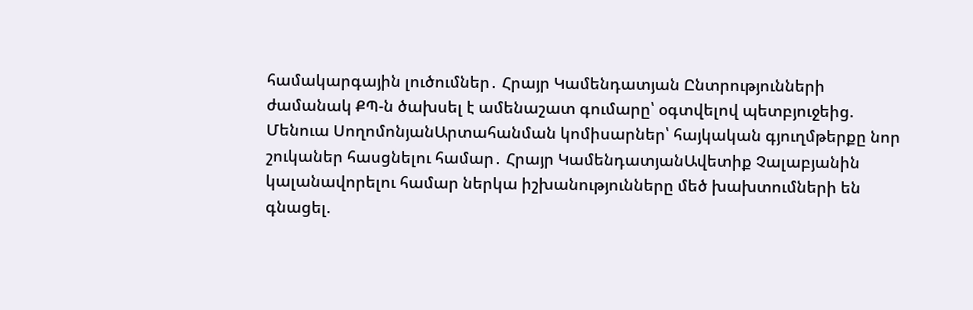համակարգային լուծումներ․ Հրայր Կամենդատյան Ընտրությունների ժամանակ ՔՊ-ն ծախսել է ամենաշատ գումարը՝ օգտվելով պետբյուջեից. Մենուա ՍողոմոնյանԱրտահանման կոմիսարներ՝ հայկական գյուղմթերքը նոր շուկաներ հասցնելու համար․ Հրայր ԿամենդատյանԱվետիք Չալաբյանին կալանավորելու համար ներկա իշխանությունները մեծ խախտումների են գնացել.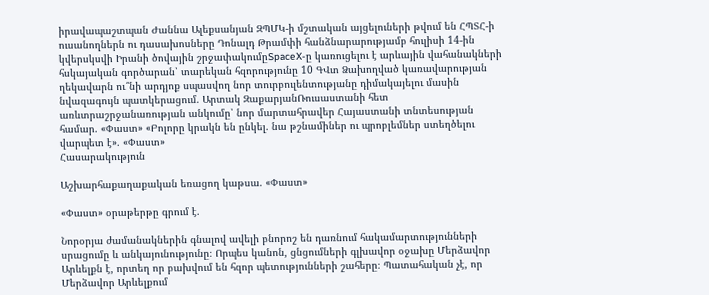իրավապաշտպան Ժաննա Ալեքսանյան ԶՊՄԿ-ի մշտական այցելուների թվում են ՀՊՏՀ-ի ուսանողներն ու դասախոսները Դոնալդ Թրամփի հանձնարարությամբ հուլիսի 14-ին կվերսկսվի Իրանի ծովային շրջափակումըSpaceX-ը կառուցելու է արևային վահանակների հսկայական գործարան՝ տարեկան հզորությունը 10 ԳՎտ Ձախողված կառավարության ղեկավարն ու՞նի արդյոք սպասվող նոր տուրբուլենտությանը դիմակայելու մասին նվազագույն պատկերացում. Արտակ ԶաքարյանՌուսաստանի հետ առևտրաշրջանառության անկումը՝ նոր մարտահրավեր Հայաստանի տնտեսության համար. «Փաստ» «Բոլորը կրակն են ընկել. նա թշնամիներ ու պրոբլեմներ ստեղծելու վարպետ է». «Փաստ»
Հասարակություն

Աշխարհաքաղաքական եռացող կաթսա. «Փաստ»

«Փաստ» օրաթերթը գրում է.

Նորօրյա ժամանակներին գնալով ավելի բնորոշ են դառնում հակամարտությունների սրացումը և անկայունությունը։ Որպես կանոն, ցնցումների գլխավոր օջախը Մերձավոր Արևելքն է, որտեղ որ բախվում են հզոր պետությունների շահերը։ Պատահական չէ, որ Մերձավոր Արևելքում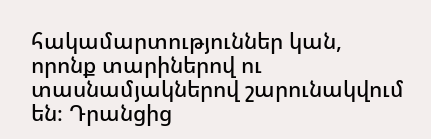հակամարտություններ կան, որոնք տարիներով ու տասնամյակներով շարունակվում են։ Դրանցից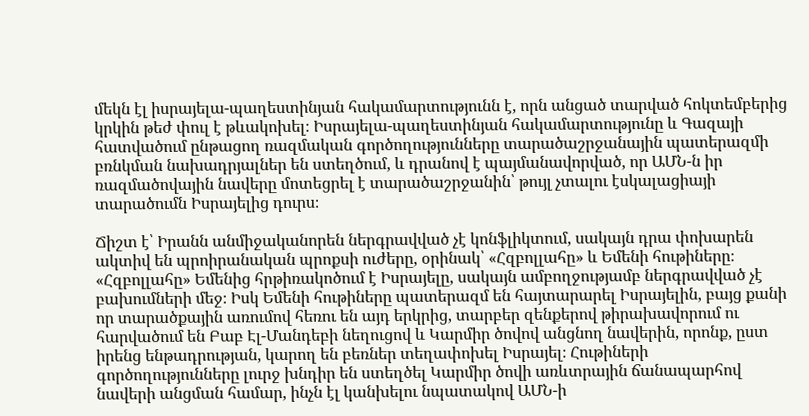մեկն էլ իսրայելա-պաղեստինյան հակամարտությունն է, որն անցած տարված հոկտեմբերից կրկին թեժ փուլ է թևակոխել։ Իսրայելա-պաղեստինյան հակամարտությունը և Գազայի հատվածում ընթացող ռազմական գործողությունները տարածաշրջանային պատերազմի բռնկման նախադրյալներ են ստեղծում, և դրանով է պայմանավորված, որ ԱՄՆ-ն իր ռազմածովային նավերը մոտեցրել է տարածաշրջանին՝ թույլ չտալու էսկալացիայի տարածումն Իսրայելից դուրս։

Ճիշտ է՝ Իրանն անմիջականորեն ներգրավված չէ կոնֆլիկտում, սակայն դրա փոխարեն ակտիվ են պրոիրանական պրոքսի ուժերը, օրինակ՝ «Հզբոլլահը» և Եմենի հութիները։ «Հզբոլլահը» Եմենից հրթիռակոծում է Իսրայելը, սակայն ամբողջությամբ ներգրավված չէ բախումների մեջ։ Իսկ Եմենի հութիները պատերազմ են հայտարարել Իսրայելին, բայց քանի որ տարածքային առումով հեռու են այդ երկրից, տարբեր զենքերով թիրախավորում ու հարվածում են Բաբ Էլ-Մանդեբի նեղուցով և Կարմիր ծովով անցնող նավերին, որոնք, ըստ իրենց ենթադրության, կարող են բեռներ տեղափոխել Իսրայել։ Հութիների գործողությունները լուրջ խնդիր են ստեղծել Կարմիր ծովի առևտրային ճանապարհով նավերի անցման համար, ինչն էլ կանխելու նպատակով ԱՄՆ-ի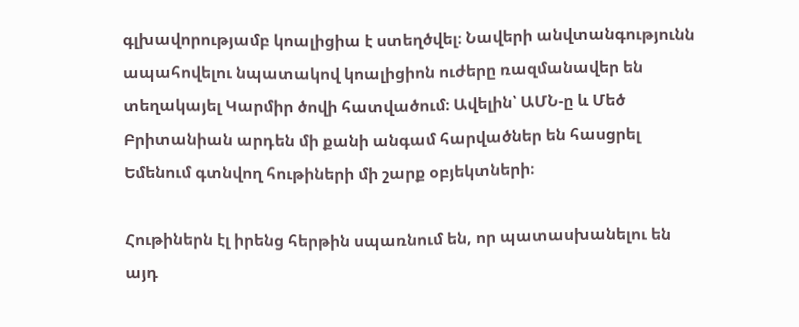գլխավորությամբ կոալիցիա է ստեղծվել։ Նավերի անվտանգությունն ապահովելու նպատակով կոալիցիոն ուժերը ռազմանավեր են տեղակայել Կարմիր ծովի հատվածում։ Ավելին՝ ԱՄՆ-ը և Մեծ Բրիտանիան արդեն մի քանի անգամ հարվածներ են հասցրել Եմենում գտնվող հութիների մի շարք օբյեկտների։

Հութիներն էլ իրենց հերթին սպառնում են, որ պատասխանելու են այդ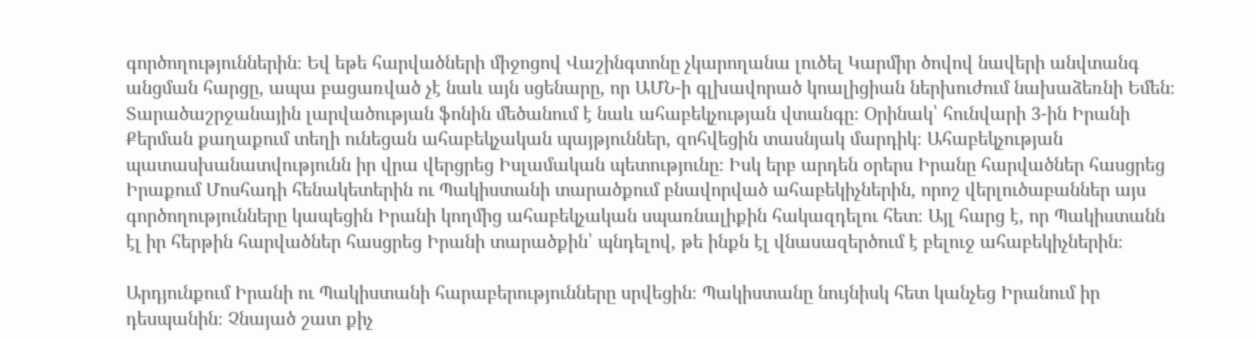գործողություններին։ Եվ եթե հարվածների միջոցով Վաշինգտոնը չկարողանա լուծել Կարմիր ծովով նավերի անվտանգ անցման հարցը, ապա բացառված չէ նաև այն սցենարը, որ ԱՄՆ-ի գլխավորած կոալիցիան ներխուժում նախաձեռնի Եմեն։ Տարածաշրջանային լարվածության ֆոնին մեծանում է նաև ահաբեկչության վտանգը։ Օրինակ՝ հունվարի 3-ին Իրանի Քերման քաղաքում տեղի ունեցան ահաբեկչական պայթյուններ, զոհվեցին տասնյակ մարդիկ։ Ահաբեկչության պատասխանատվությունն իր վրա վերցրեց Իսլամական պետությունը։ Իսկ երբ արդեն օրերս Իրանը հարվածներ հասցրեց Իրաքում Մոսհադի հենակետերին ու Պակիստանի տարածքում բնավորված ահաբեկիչներին, որոշ վերլուծաբաններ այս գործողությունները կապեցին Իրանի կողմից ահաբեկչական սպառնալիքին հակազդելու հետ։ Այլ հարց է, որ Պակիստանն էլ իր հերթին հարվածներ հասցրեց Իրանի տարածքին՝ պնդելով, թե ինքն էլ վնասազերծում է բելուջ ահաբեկիչներին։

Արդյունքում Իրանի ու Պակիստանի հարաբերությունները սրվեցին։ Պակիստանը նույնիսկ հետ կանչեց Իրանում իր դեսպանին։ Չնայած շատ քիչ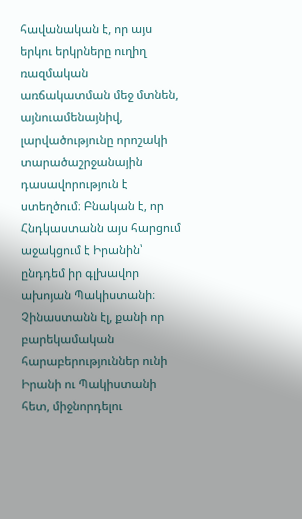հավանական է, որ այս երկու երկրները ուղիղ ռազմական առճակատման մեջ մտնեն, այնուամենայնիվ, լարվածությունը որոշակի տարածաշրջանային դասավորություն է ստեղծում։ Բնական է, որ Հնդկաստանն այս հարցում աջակցում է Իրանին՝ ընդդեմ իր գլխավոր ախոյան Պակիստանի։ Չինաստանն էլ, քանի որ բարեկամական հարաբերություններ ունի Իրանի ու Պակիստանի հետ, միջնորդելու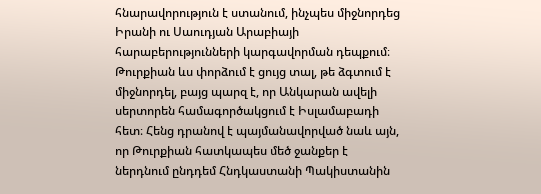հնարավորություն է ստանում, ինչպես միջնորդեց Իրանի ու Սաուդյան Արաբիայի հարաբերությունների կարգավորման դեպքում։ Թուրքիան ևս փորձում է ցույց տալ, թե ձգտում է միջնորդել, բայց պարզ է, որ Անկարան ավելի սերտորեն համագործակցում է Իսլամաբադի հետ։ Հենց դրանով է պայմանավորված նաև այն, որ Թուրքիան հատկապես մեծ ջանքեր է ներդնում ընդդեմ Հնդկաստանի Պակիստանին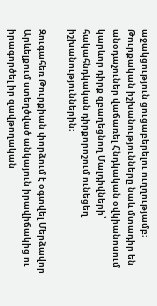աջակցություն ցուցաբերելու ուղղությամբ։ Թուրքական իշխանությունները նաև մտադիր են անօդաչուներ վաճառել Հնդկական օվկիանոսում կարևոր դիրք զբաղեցնող Մալդիվների՝ հակահնդկական դիրքորոշում ունեցեղ իշխանություններին։

Զուգահեռ Թուրքիան փորձում է օգտվել Մերձավոր Արևելքում ստեղծված անկայուն իրավիճակից ու իրագործել իր զավթողական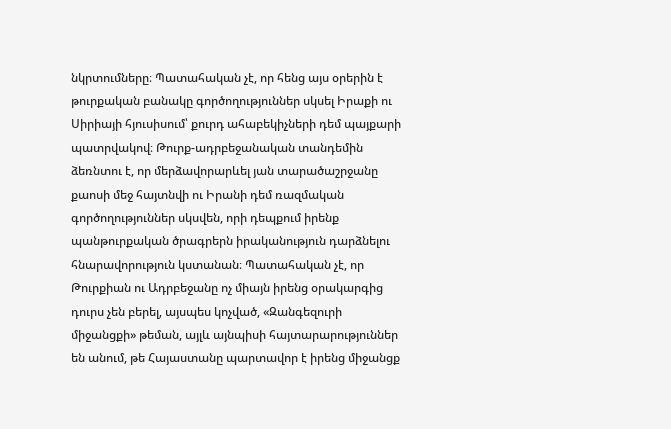նկրտումները։ Պատահական չէ, որ հենց այս օրերին է թուրքական բանակը գործողություններ սկսել Իրաքի ու Սիրիայի հյուսիսում՝ քուրդ ահաբեկիչների դեմ պայքարի պատրվակով։ Թուրք-ադրբեջանական տանդեմին ձեռնտու է, որ մերձավորարևել յան տարածաշրջանը քաոսի մեջ հայտնվի ու Իրանի դեմ ռազմական գործողություններ սկսվեն, որի դեպքում իրենք պանթուրքական ծրագրերն իրականություն դարձնելու հնարավորություն կստանան։ Պատահական չէ, որ Թուրքիան ու Ադրբեջանը ոչ միայն իրենց օրակարգից դուրս չեն բերել, այսպես կոչված, «Զանգեզուրի միջանցքի» թեման, այլև այնպիսի հայտարարություններ են անում, թե Հայաստանը պարտավոր է իրենց միջանցք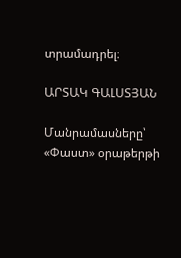տրամադրել։

ԱՐՏԱԿ ԳԱԼՍՏՅԱՆ

Մանրամասները՝ «Փաստ» օրաթերթի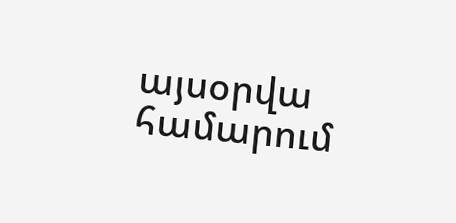այսօրվա համարում